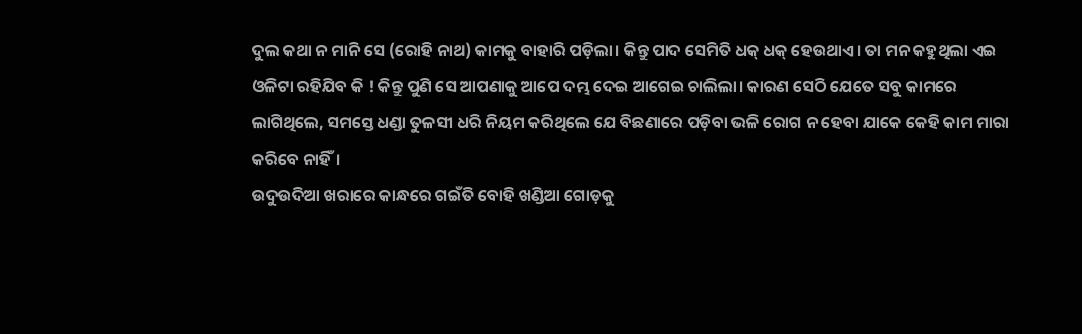ଦୁଲ କଥା ନ ମାନି ସେ (ରୋହି ନାଥ) କାମକୁ ବାହାରି ପଡ଼ିଲା। କିନ୍ତୁ ପାଦ ସେମିତି ଧକ୍ ଧକ୍ ହେଉଥାଏ। ତା ମନ କହୁଥିଲା ଏଇ ଓଳିଟା ରହିଯିବ କି ! କିନ୍ତୁ ପୁଣି ସେ ଆପଣାକୁ ଆପେ ଦମ୍ଭ ଦେଇ ଆଗେଇ ଚାଲିଲା। କାରଣ ସେଠି ଯେତେ ସବୁ କାମରେ ଲାଗିଥିଲେ, ସମସ୍ତେ ଧଣ୍ଡା ତୁଳସୀ ଧରି ନିୟମ କରିଥିଲେ ଯେ ବିଛଣାରେ ପଡ଼ିବା ଭଳି ରୋଗ ନ ହେବା ଯାକେ କେହି କାମ ମାରା କରିବେ ନାହିଁ।
ଉଦୁଉଦିଆ ଖରାରେ କାନ୍ଧରେ ଗଇଁତି ବୋହି ଖଣ୍ଡିଆ ଗୋଡ଼କୁ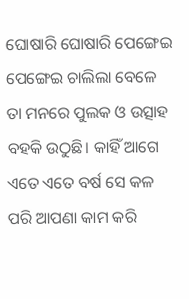ଘୋଷାରି ଘୋଷାରି ପେଙ୍ଗେଇ ପେଙ୍ଗେଇ ଚାଲିଲା ବେଳେ ତା ମନରେ ପୁଲକ ଓ ଉତ୍ସାହ ବହକି ଉଠୁଛି। କାହିଁ ଆଗେ ଏତେ ଏତେ ବର୍ଷ ସେ କଳ ପରି ଆପଣା କାମ କରି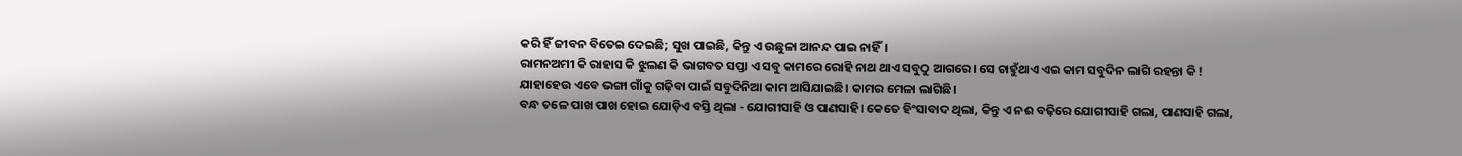କରି ହିଁ ଜୀବନ ବିତେଇ ଦେଇଛି; ସୁଖ ପାଇଛି, କିନ୍ତୁ ଏ ଉଛୁଳା ଆନନ୍ଦ ପାଇ ନାହିଁ।
ରାମନଅମୀ କି ରାହାସ କି ଝୁଲଣ କି ଭାଗବତ ସପ୍ତା ଏ ସବୁ କାମରେ ରୋହି ନାଥ ଥାଏ ସବୁଠୁ ଆଗରେ। ସେ ଚାହୁଁଥାଏ ଏଇ କାମ ସବୁଦିନ ଲାଗି ରହନ୍ତା କି ! ଯାହାହେଉ ଏବେ ଭଙ୍ଗା ଗାଁକୁ ଗଢ଼ିବା ପାଇଁ ସବୁଦିନିଆ କାମ ଆସିଯାଇଛି। କାମର ମେଳା ଲାଗିଛି।
ବନ୍ଧ ତଳେ ପାଖ ପାଖ ହୋଇ ଯୋଡ଼ିଏ ବସ୍ତି ଥିଲା - ଯୋଗୀସାହି ଓ ପାଣସାହି। କେତେ ହିଂସାବାଦ ଥିଲା, କିନ୍ତୁ ଏ ନଈ ବଢ଼ିରେ ଯୋଗୀସାହି ଗଲା, ପାଣସାହି ଗଲା,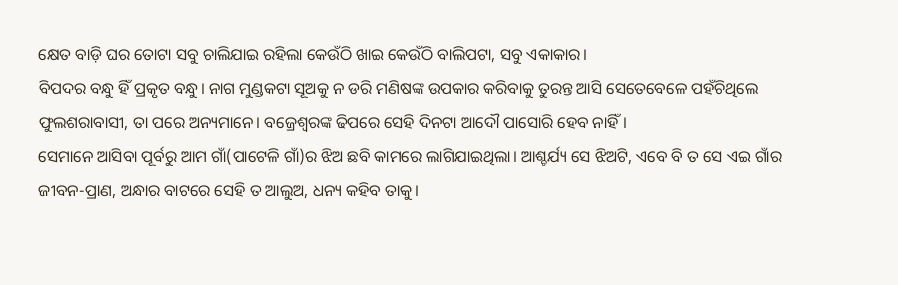କ୍ଷେତ ବାଡ଼ି ଘର ତୋଟା ସବୁ ଚାଲିଯାଇ ରହିଲା କେଉଁଠି ଖାଇ କେଉଁଠି ବାଲିପଟା, ସବୁ ଏକାକାର।
ବିପଦର ବନ୍ଧୁ ହିଁ ପ୍ରକୃତ ବନ୍ଧୁ। ନାଗ ମୁଣ୍ଡକଟା ସୂଅକୁ ନ ଡରି ମଣିଷଙ୍କ ଉପକାର କରିବାକୁ ତୁରନ୍ତ ଆସି ସେତେବେଳେ ପହଁଚିଥିଲେ ଫୁଲଶରାବାସୀ, ତା ପରେ ଅନ୍ୟମାନେ। ବଜ୍ରେଶ୍ୱରଙ୍କ ଢିପରେ ସେହି ଦିନଟା ଆଦୌ ପାସୋରି ହେବ ନାହିଁ।
ସେମାନେ ଆସିବା ପୂର୍ବରୁ ଆମ ଗାଁ(ପାଟେଳି ଗାଁ)ର ଝିଅ ଛବି କାମରେ ଲାଗିଯାଇଥିଲା। ଆଶ୍ଚର୍ଯ୍ୟ ସେ ଝିଅଟି, ଏବେ ବି ତ ସେ ଏଇ ଗାଁର ଜୀବନ-ପ୍ରାଣ, ଅନ୍ଧାର ବାଟରେ ସେହି ତ ଆଲୁଅ, ଧନ୍ୟ କହିବ ତାକୁ।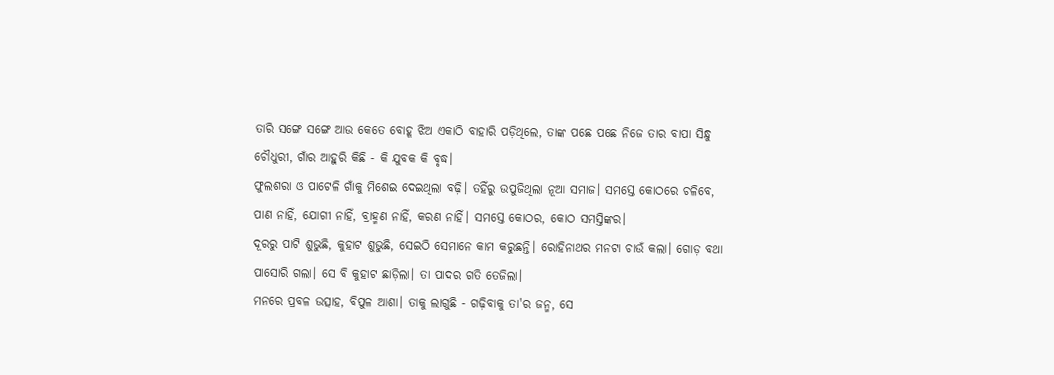ତାରି ସଙ୍ଗେ ସଙ୍ଗେ ଆଉ କେତେ ବୋହୂ ଝିଅ ଏକାଠି ବାହାରି ପଡ଼ିଥିଲେ, ତାଙ୍କ ପଛେ ପଛେ ନିଜେ ତାର ବାପା ସିନ୍ଧୁ ଚୌଧୁରୀ, ଗାଁର ଆହୁରି କିଛି - କି ଯୁବକ କି ବୃଦ୍ଧ।
ଫୁଲଶରା ଓ ପାଟେଳି ଗାଁକୁ ମିଶେଇ ଦେଇଥିଲା ବଢ଼ି। ତହିଁରୁ ଉପୁଜିଥିଲା ନୂଆ ସମାଜ। ସମସ୍ତେ କୋଠରେ ଚଳିବେ, ପାଣ ନାହିଁ, ଯୋଗୀ ନାହିଁ, ବ୍ରାହ୍ମଣ ନାହିଁ, କରଣ ନାହିଁ। ସମସ୍ତେ କୋଠର, କୋଠ ସମସ୍ତିଙ୍କର।
ଦୂରରୁ ପାଟି ଶୁଭୁଛି, କୁହାଟ ଶୁଭୁଛି, ସେଇଠି ସେମାନେ କାମ କରୁଛନ୍ତି। ରୋହିନାଥର ମନଟା ଚାଉଁ କଲା। ଗୋଡ଼ ବଥା ପାସୋରି ଗଲା। ସେ ବି କୁହାଟ ଛାଡ଼ିଲା। ତା ପାଦର ଗତି ତେଜିଲା।
ମନରେ ପ୍ରବଳ ଉତ୍ସାହ, ବିପୁଳ ଆଶା। ତାକୁ ଲାଗୁଛି - ଗଢ଼ିବାକୁ ତା'ର ଜନ୍ମ, ସେ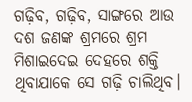ଗଢ଼ିବ, ଗଢ଼ିବ, ସାଙ୍ଗରେ ଆଉ ଦଶ ଜଣଙ୍କ ଶ୍ରମରେ ଶ୍ରମ ମିଶାଇଦେଇ ଦେହରେ ଶକ୍ତି ଥିବାଯାକେ ସେ ଗଢ଼ି ଚାଲିଥିବ।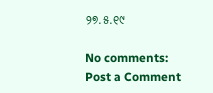୨୭.୫.୧୯

No comments:
Post a Comment